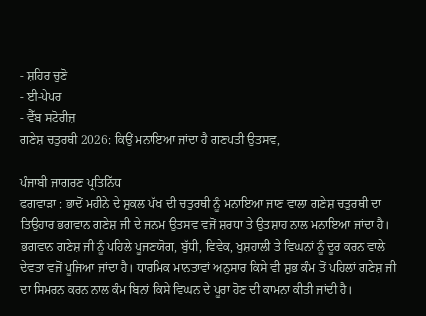- ਸ਼ਹਿਰ ਚੁਣੋ
- ਈ-ਪੇਪਰ
- ਵੈੱਬ ਸਟੋਰੀਜ਼
ਗਣੇਸ਼ ਚਤੁਰਥੀ 2026: ਕਿਉਂ ਮਨਾਇਆ ਜਾਂਦਾ ਹੈ ਗਣਪਤੀ ਉਤਸਵ,

ਪੰਜਾਬੀ ਜਾਗਰਣ ਪ੍ਰਤਿਨਿੱਧ
ਫਗਵਾੜਾ : ਭਾਦੋਂ ਮਹੀਨੇ ਦੇ ਸ਼ੁਕਲ ਪੱਖ ਦੀ ਚਤੁਰਥੀ ਨੂੰ ਮਨਾਇਆ ਜਾਣ ਵਾਲਾ ਗਣੇਸ਼ ਚਤੁਰਥੀ ਦਾ ਤਿਉਹਾਰ ਭਗਵਾਨ ਗਣੇਸ਼ ਜੀ ਦੇ ਜਨਮ ਉਤਸਵ ਵਜੋਂ ਸ਼ਰਧਾ ਤੇ ਉਤਸ਼ਾਹ ਨਾਲ ਮਨਾਇਆ ਜਾਂਦਾ ਹੈ। ਭਗਵਾਨ ਗਣੇਸ਼ ਜੀ ਨੂੰ ਪਹਿਲੇ ਪੂਜਣਯੋਗ, ਬੁੱਧੀ, ਵਿਵੇਕ, ਖੁਸ਼ਹਾਲੀ ਤੇ ਵਿਘਨਾਂ ਨੂੰ ਦੂਰ ਕਰਨ ਵਾਲੇ ਦੇਵਤਾ ਵਜੋਂ ਪੂਜਿਆ ਜਾਂਦਾ ਹੈ। ਧਾਰਮਿਕ ਮਾਨਤਾਵਾਂ ਅਨੁਸਾਰ ਕਿਸੇ ਵੀ ਸ਼ੁਭ ਕੰਮ ਤੋਂ ਪਹਿਲਾਂ ਗਣੇਸ਼ ਜੀ ਦਾ ਸਿਮਰਨ ਕਰਨ ਨਾਲ ਕੰਮ ਬਿਨਾਂ ਕਿਸੇ ਵਿਘਨ ਦੇ ਪੂਰਾ ਹੋਣ ਦੀ ਕਾਮਨਾ ਕੀਤੀ ਜਾਂਦੀ ਹੈ।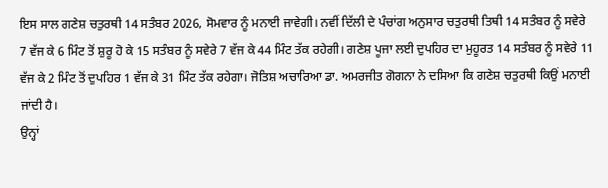ਇਸ ਸਾਲ ਗਣੇਸ਼ ਚਤੁਰਥੀ 14 ਸਤੰਬਰ 2026, ਸੋਮਵਾਰ ਨੂੰ ਮਨਾਈ ਜਾਵੇਗੀ। ਨਵੀਂ ਦਿੱਲੀ ਦੇ ਪੰਚਾਂਗ ਅਨੁਸਾਰ ਚਤੁਰਥੀ ਤਿਥੀ 14 ਸਤੰਬਰ ਨੂੰ ਸਵੇਰੇ 7 ਵੱਜ ਕੇ 6 ਮਿੰਟ ਤੋਂ ਸ਼ੁਰੂ ਹੋ ਕੇ 15 ਸਤੰਬਰ ਨੂੰ ਸਵੇਰੇ 7 ਵੱਜ ਕੇ 44 ਮਿੰਟ ਤੱਕ ਰਹੇਗੀ। ਗਣੇਸ਼ ਪੂਜਾ ਲਈ ਦੁਪਹਿਰ ਦਾ ਮੁਹੂਰਤ 14 ਸਤੰਬਰ ਨੂੰ ਸਵੇਰੇ 11 ਵੱਜ ਕੇ 2 ਮਿੰਟ ਤੋਂ ਦੁਪਹਿਰ 1 ਵੱਜ ਕੇ 31 ਮਿੰਟ ਤੱਕ ਰਹੇਗਾ। ਜੋਤਿਸ਼ ਅਚਾਰਿਆ ਡਾ. ਅਮਰਜੀਤ ਗੋਗਨਾ ਨੇ ਦਸਿਆ ਕਿ ਗਣੇਸ਼ ਚਤੁਰਥੀ ਕਿਉਂ ਮਨਾਈ ਜਾਂਦੀ ਹੈ।
ਉਨ੍ਹਾਂ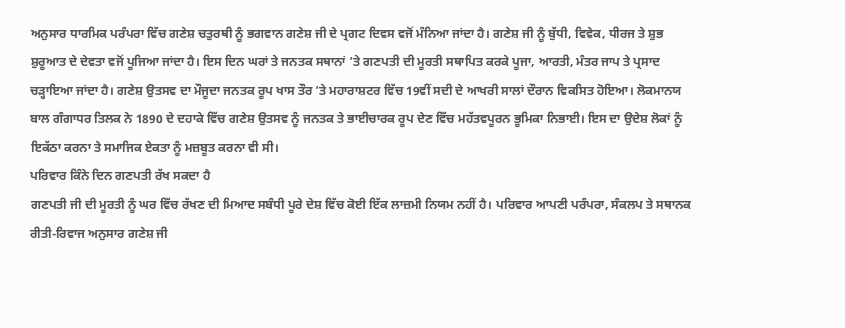ਅਨੁਸਾਰ ਧਾਰਮਿਕ ਪਰੰਪਰਾ ਵਿੱਚ ਗਣੇਸ਼ ਚਤੁਰਥੀ ਨੂੰ ਭਗਵਾਨ ਗਣੇਸ਼ ਜੀ ਦੇ ਪ੍ਰਗਟ ਦਿਵਸ ਵਜੋਂ ਮੰਨਿਆ ਜਾਂਦਾ ਹੈ। ਗਣੇਸ਼ ਜੀ ਨੂੰ ਬੁੱਧੀ, ਵਿਵੇਕ, ਧੀਰਜ ਤੇ ਸ਼ੁਭ ਸ਼ੁਰੂਆਤ ਦੇ ਦੇਵਤਾ ਵਜੋਂ ਪੂਜਿਆ ਜਾਂਦਾ ਹੈ। ਇਸ ਦਿਨ ਘਰਾਂ ਤੇ ਜਨਤਕ ਸਥਾਨਾਂ ’ਤੇ ਗਣਪਤੀ ਦੀ ਮੂਰਤੀ ਸਥਾਪਿਤ ਕਰਕੇ ਪੂਜਾ, ਆਰਤੀ, ਮੰਤਰ ਜਾਪ ਤੇ ਪ੍ਰਸਾਦ ਚੜ੍ਹਾਇਆ ਜਾਂਦਾ ਹੈ। ਗਣੇਸ਼ ਉਤਸਵ ਦਾ ਮੌਜੂਦਾ ਜਨਤਕ ਰੂਪ ਖਾਸ ਤੌਰ ’ਤੇ ਮਹਾਰਾਸ਼ਟਰ ਵਿੱਚ 19ਵੀਂ ਸਦੀ ਦੇ ਆਖਰੀ ਸਾਲਾਂ ਦੌਰਾਨ ਵਿਕਸਿਤ ਹੋਇਆ। ਲੋਕਮਾਨਯ ਬਾਲ ਗੰਗਾਧਰ ਤਿਲਕ ਨੇ 1890 ਦੇ ਦਹਾਕੇ ਵਿੱਚ ਗਣੇਸ਼ ਉਤਸਵ ਨੂੰ ਜਨਤਕ ਤੇ ਭਾਈਚਾਰਕ ਰੂਪ ਦੇਣ ਵਿੱਚ ਮਹੱਤਵਪੂਰਨ ਭੂਮਿਕਾ ਨਿਭਾਈ। ਇਸ ਦਾ ਉਦੇਸ਼ ਲੋਕਾਂ ਨੂੰ ਇਕੱਠਾ ਕਰਨਾ ਤੇ ਸਮਾਜਿਕ ਏਕਤਾ ਨੂੰ ਮਜ਼ਬੂਤ ਕਰਨਾ ਵੀ ਸੀ।
ਪਰਿਵਾਰ ਕਿੰਨੇ ਦਿਨ ਗਣਪਤੀ ਰੱਖ ਸਕਦਾ ਹੈ
ਗਣਪਤੀ ਜੀ ਦੀ ਮੂਰਤੀ ਨੂੰ ਘਰ ਵਿੱਚ ਰੱਖਣ ਦੀ ਮਿਆਦ ਸਬੰਧੀ ਪੂਰੇ ਦੇਸ਼ ਵਿੱਚ ਕੋਈ ਇੱਕ ਲਾਜ਼ਮੀ ਨਿਯਮ ਨਹੀਂ ਹੈ। ਪਰਿਵਾਰ ਆਪਣੀ ਪਰੰਪਰਾ, ਸੰਕਲਪ ਤੇ ਸਥਾਨਕ ਰੀਤੀ-ਰਿਵਾਜ ਅਨੁਸਾਰ ਗਣੇਸ਼ ਜੀ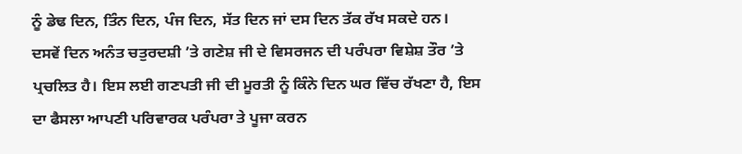ਨੂੰ ਡੇਢ ਦਿਨ, ਤਿੰਨ ਦਿਨ, ਪੰਜ ਦਿਨ, ਸੱਤ ਦਿਨ ਜਾਂ ਦਸ ਦਿਨ ਤੱਕ ਰੱਖ ਸਕਦੇ ਹਨ। ਦਸਵੇਂ ਦਿਨ ਅਨੰਤ ਚਤੁਰਦਸ਼ੀ ’ਤੇ ਗਣੇਸ਼ ਜੀ ਦੇ ਵਿਸਰਜਨ ਦੀ ਪਰੰਪਰਾ ਵਿਸ਼ੇਸ਼ ਤੌਰ ’ਤੇ ਪ੍ਰਚਲਿਤ ਹੈ। ਇਸ ਲਈ ਗਣਪਤੀ ਜੀ ਦੀ ਮੂਰਤੀ ਨੂੰ ਕਿੰਨੇ ਦਿਨ ਘਰ ਵਿੱਚ ਰੱਖਣਾ ਹੈ, ਇਸ ਦਾ ਫੈਸਲਾ ਆਪਣੀ ਪਰਿਵਾਰਕ ਪਰੰਪਰਾ ਤੇ ਪੂਜਾ ਕਰਨ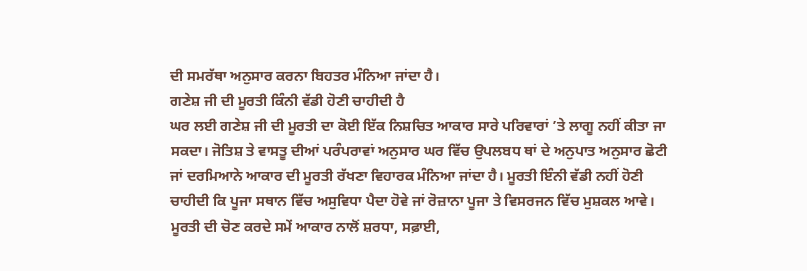ਦੀ ਸਮਰੱਥਾ ਅਨੁਸਾਰ ਕਰਨਾ ਬਿਹਤਰ ਮੰਨਿਆ ਜਾਂਦਾ ਹੈ।
ਗਣੇਸ਼ ਜੀ ਦੀ ਮੂਰਤੀ ਕਿੰਨੀ ਵੱਡੀ ਹੋਣੀ ਚਾਹੀਦੀ ਹੈ
ਘਰ ਲਈ ਗਣੇਸ਼ ਜੀ ਦੀ ਮੂਰਤੀ ਦਾ ਕੋਈ ਇੱਕ ਨਿਸ਼ਚਿਤ ਆਕਾਰ ਸਾਰੇ ਪਰਿਵਾਰਾਂ ’ਤੇ ਲਾਗੂ ਨਹੀਂ ਕੀਤਾ ਜਾ ਸਕਦਾ। ਜੋਤਿਸ਼ ਤੇ ਵਾਸਤੂ ਦੀਆਂ ਪਰੰਪਰਾਵਾਂ ਅਨੁਸਾਰ ਘਰ ਵਿੱਚ ਉਪਲਬਧ ਥਾਂ ਦੇ ਅਨੁਪਾਤ ਅਨੁਸਾਰ ਛੋਟੀ ਜਾਂ ਦਰਮਿਆਨੇ ਆਕਾਰ ਦੀ ਮੂਰਤੀ ਰੱਖਣਾ ਵਿਹਾਰਕ ਮੰਨਿਆ ਜਾਂਦਾ ਹੈ। ਮੂਰਤੀ ਇੰਨੀ ਵੱਡੀ ਨਹੀਂ ਹੋਣੀ ਚਾਹੀਦੀ ਕਿ ਪੂਜਾ ਸਥਾਨ ਵਿੱਚ ਅਸੁਵਿਧਾ ਪੈਦਾ ਹੋਵੇ ਜਾਂ ਰੋਜ਼ਾਨਾ ਪੂਜਾ ਤੇ ਵਿਸਰਜਨ ਵਿੱਚ ਮੁਸ਼ਕਲ ਆਵੇ। ਮੂਰਤੀ ਦੀ ਚੋਣ ਕਰਦੇ ਸਮੇਂ ਆਕਾਰ ਨਾਲੋਂ ਸ਼ਰਧਾ, ਸਫ਼ਾਈ,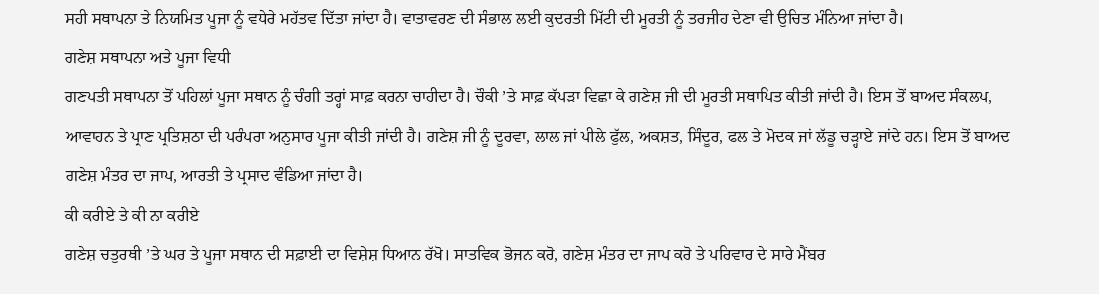ਸਹੀ ਸਥਾਪਨਾ ਤੇ ਨਿਯਮਿਤ ਪੂਜਾ ਨੂੰ ਵਧੇਰੇ ਮਹੱਤਵ ਦਿੱਤਾ ਜਾਂਦਾ ਹੈ। ਵਾਤਾਵਰਣ ਦੀ ਸੰਭਾਲ ਲਈ ਕੁਦਰਤੀ ਮਿੱਟੀ ਦੀ ਮੂਰਤੀ ਨੂੰ ਤਰਜੀਹ ਦੇਣਾ ਵੀ ਉਚਿਤ ਮੰਨਿਆ ਜਾਂਦਾ ਹੈ।
ਗਣੇਸ਼ ਸਥਾਪਨਾ ਅਤੇ ਪੂਜਾ ਵਿਧੀ
ਗਣਪਤੀ ਸਥਾਪਨਾ ਤੋਂ ਪਹਿਲਾਂ ਪੂਜਾ ਸਥਾਨ ਨੂੰ ਚੰਗੀ ਤਰ੍ਹਾਂ ਸਾਫ਼ ਕਰਨਾ ਚਾਹੀਦਾ ਹੈ। ਚੌਕੀ ’ਤੇ ਸਾਫ਼ ਕੱਪੜਾ ਵਿਛਾ ਕੇ ਗਣੇਸ਼ ਜੀ ਦੀ ਮੂਰਤੀ ਸਥਾਪਿਤ ਕੀਤੀ ਜਾਂਦੀ ਹੈ। ਇਸ ਤੋਂ ਬਾਅਦ ਸੰਕਲਪ, ਆਵਾਹਨ ਤੇ ਪ੍ਰਾਣ ਪ੍ਰਤਿਸ਼ਠਾ ਦੀ ਪਰੰਪਰਾ ਅਨੁਸਾਰ ਪੂਜਾ ਕੀਤੀ ਜਾਂਦੀ ਹੈ। ਗਣੇਸ਼ ਜੀ ਨੂੰ ਦੂਰਵਾ, ਲਾਲ ਜਾਂ ਪੀਲੇ ਫੁੱਲ, ਅਕਸ਼ਤ, ਸਿੰਦੂਰ, ਫਲ ਤੇ ਮੋਦਕ ਜਾਂ ਲੱਡੂ ਚੜ੍ਹਾਏ ਜਾਂਦੇ ਹਨ। ਇਸ ਤੋਂ ਬਾਅਦ ਗਣੇਸ਼ ਮੰਤਰ ਦਾ ਜਾਪ, ਆਰਤੀ ਤੇ ਪ੍ਰਸਾਦ ਵੰਡਿਆ ਜਾਂਦਾ ਹੈ।
ਕੀ ਕਰੀਏ ਤੇ ਕੀ ਨਾ ਕਰੀਏ
ਗਣੇਸ਼ ਚਤੁਰਥੀ ’ਤੇ ਘਰ ਤੇ ਪੂਜਾ ਸਥਾਨ ਦੀ ਸਫ਼ਾਈ ਦਾ ਵਿਸ਼ੇਸ਼ ਧਿਆਨ ਰੱਖੋ। ਸਾਤਵਿਕ ਭੋਜਨ ਕਰੋ, ਗਣੇਸ਼ ਮੰਤਰ ਦਾ ਜਾਪ ਕਰੋ ਤੇ ਪਰਿਵਾਰ ਦੇ ਸਾਰੇ ਮੈਂਬਰ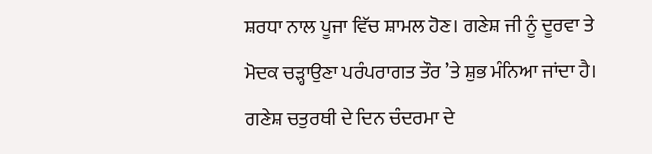ਸ਼ਰਧਾ ਨਾਲ ਪੂਜਾ ਵਿੱਚ ਸ਼ਾਮਲ ਹੋਣ। ਗਣੇਸ਼ ਜੀ ਨੂੰ ਦੂਰਵਾ ਤੇ ਮੋਦਕ ਚੜ੍ਹਾਉਣਾ ਪਰੰਪਰਾਗਤ ਤੌਰ ’ਤੇ ਸ਼ੁਭ ਮੰਨਿਆ ਜਾਂਦਾ ਹੈ। ਗਣੇਸ਼ ਚਤੁਰਥੀ ਦੇ ਦਿਨ ਚੰਦਰਮਾ ਦੇ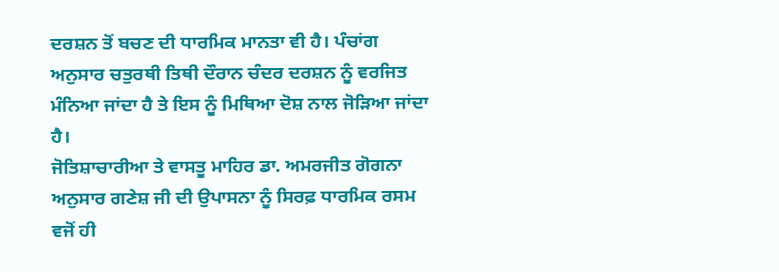ਦਰਸ਼ਨ ਤੋਂ ਬਚਣ ਦੀ ਧਾਰਮਿਕ ਮਾਨਤਾ ਵੀ ਹੈ। ਪੰਚਾਂਗ ਅਨੁਸਾਰ ਚਤੁਰਥੀ ਤਿਥੀ ਦੌਰਾਨ ਚੰਦਰ ਦਰਸ਼ਨ ਨੂੰ ਵਰਜਿਤ ਮੰਨਿਆ ਜਾਂਦਾ ਹੈ ਤੇ ਇਸ ਨੂੰ ਮਿਥਿਆ ਦੋਸ਼ ਨਾਲ ਜੋੜਿਆ ਜਾਂਦਾ ਹੈ।
ਜੋਤਿਸ਼ਾਚਾਰੀਆ ਤੇ ਵਾਸਤੂ ਮਾਹਿਰ ਡਾ. ਅਮਰਜੀਤ ਗੋਗਨਾ ਅਨੁਸਾਰ ਗਣੇਸ਼ ਜੀ ਦੀ ਉਪਾਸਨਾ ਨੂੰ ਸਿਰਫ਼ ਧਾਰਮਿਕ ਰਸਮ ਵਜੋਂ ਹੀ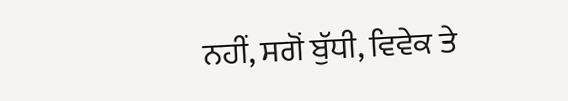ਨਹੀਂ, ਸਗੋਂ ਬੁੱਧੀ, ਵਿਵੇਕ ਤੇ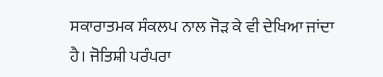ਸਕਾਰਾਤਮਕ ਸੰਕਲਪ ਨਾਲ ਜੋੜ ਕੇ ਵੀ ਦੇਖਿਆ ਜਾਂਦਾ ਹੈ। ਜੋਤਿਸ਼ੀ ਪਰੰਪਰਾ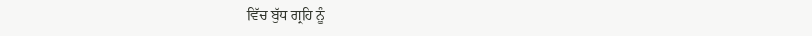ਵਿੱਚ ਬੁੱਧ ਗ੍ਰਹਿ ਨੂੰ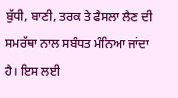ਬੁੱਧੀ, ਬਾਣੀ, ਤਰਕ ਤੇ ਫੈਸਲਾ ਲੈਣ ਦੀ ਸਮਰੱਥਾ ਨਾਲ ਸਬੰਧਤ ਮੰਨਿਆ ਜਾਂਦਾ ਹੈ। ਇਸ ਲਈ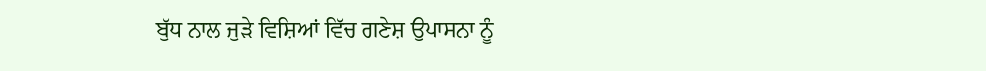ਬੁੱਧ ਨਾਲ ਜੁੜੇ ਵਿਸ਼ਿਆਂ ਵਿੱਚ ਗਣੇਸ਼ ਉਪਾਸਨਾ ਨੂੰ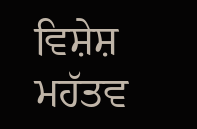ਵਿਸ਼ੇਸ਼ ਮਹੱਤਵ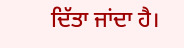ਦਿੱਤਾ ਜਾਂਦਾ ਹੈ।